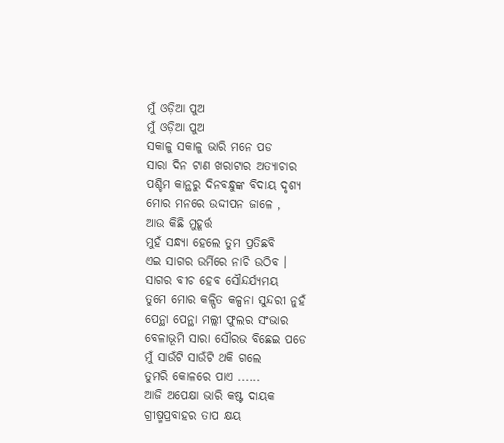ମୁଁ ଓଡ଼ିଆ ପୁଅ
ମୁଁ ଓଡ଼ିଆ ପୁଅ
ସକାଳୁ ସକାଳୁ ଭାରି ମନେ ପଡ
ସାରା ଦିନ ଟାଣ ଖରାଟାର ଅତ୍ୟାଚାର
ପଶ୍ଚିମ କାନ୍ଥରୁ ଦିନବନ୍ଧୁଙ୍କ ବିଦାୟ ଦୃଶ୍ୟ
ମୋର ମନରେ ଉଦ୍ଦୀପନ ଜାଳେ ,
ଆଉ କିଛି ମୁହୂର୍ତ୍ତ
ମୁହଁ ସନ୍ଧ୍ୟା ହେଲେ ତୁମ ପ୍ରତିଛବି
ଏଇ ସାଗର ଉର୍ମିରେ ନାଚି ଉଠିବ ।
ସାଗର ବୀଚ ହେବ ସୌନ୍ଦର୍ଯ୍ୟମୟ
ତୁମେ ମୋର କଳ୍ପିତ କଳ୍ପନା ସୁନ୍ଦରୀ ନୁହଁ
ପେନ୍ଥା ପେନ୍ଥା ମଲ୍ଲୀ ଫୁଲର ସଂଭାର
ବେଳାଭୂମି ସାରା ସୌରଭ ବିଛେଇ ପଡେ
ମୁଁ ସାଉଁଟି ସାଉଁଟି ଥକି ଗଲେ
ତୁମରି କୋଳରେ ପାଏ ......
ଆଜି ଅପେକ୍ଷା ଭାରି କଷ୍ଟ ଦାୟକ
ଗ୍ରୀଷ୍ମପ୍ରବାହର ତାପ କ୍ଷୟ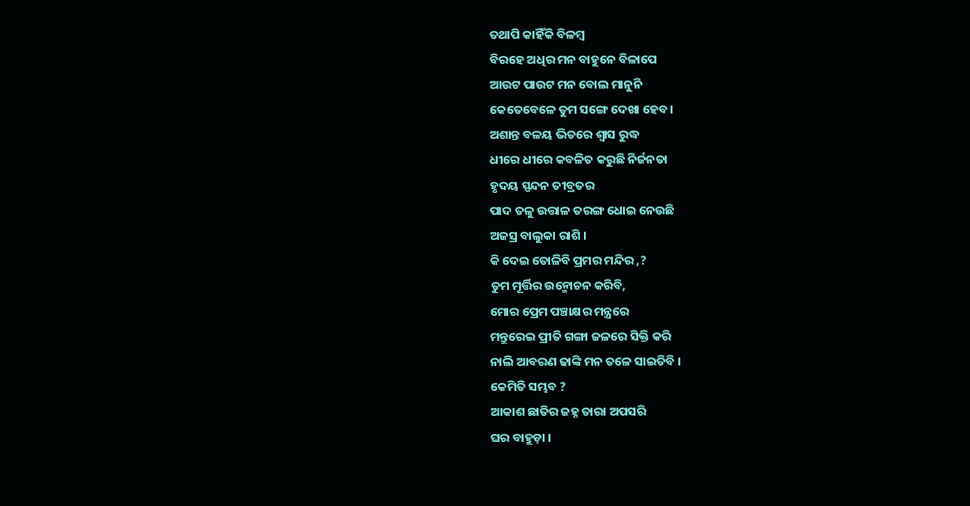ତଥାପି କାହିଁକି ବିଳମ୍ବ
ବିରହେ ଅଧିର ମନ ବାହୁନେ ବିଳାପେ
ଆଉଟ ପାଉଟ ମନ ବୋଲ ମାନୁନି
କେତେବେଳେ ତୁମ ସଙ୍ଗେ ଦେଖା ହେବ ।
ଅଶାନ୍ତ ବଳୟ ଭିତରେ ଶ୍ଵାସ ରୁଦ୍ଧ
ଧୀରେ ଧୀରେ କବଳିତ କରୁଛି ନିର୍ଜନତା
ହୃଦୟ ସ୍ପନ୍ଦନ ତୀବ୍ରତର
ପାଦ ତଳୁ ଉତ୍ତାଳ ତରଙ୍ଗ ଧୋଇ ନେଉଛି
ଅଜସ୍ର ବାଲୁକା ରାଶି ।
କି ଦେଇ ତୋଳିବି ପ୍ରମର ମନ୍ଦିର ,?
ତୁମ ମୂର୍ତ୍ତିର ଉନ୍ମୋଚନ କରିବି,
ମୋର ପ୍ରେମ ପଞ୍ଚାକ୍ଷର ମନ୍ତ୍ରରେ
ମନ୍ତୁରେଇ ପ୍ରୀତି ଗଙ୍ଗା ଜଳରେ ସିକ୍ତି କରି
ନାଲି ଆବରଣ ଢାଙ୍କି ମନ ତଳେ ସାଇତିବି ।
କେମିତି ସମ୍ଭବ ?
ଆକାଶ ଛାତିର ଜହ୍ନ ତାରା ଅପସରି
ଘର ବାହୁଡ଼ା ।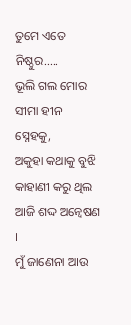ତୁମେ ଏତେ ନିଷ୍ଠୁର.....
ଭୂଲି ଗଲ ମୋର ସୀମା ହୀନ ସ୍ନେହକୁ,
ଅକୁହା କଥାକୁ ବୁଝି କାହାଣୀ କରୁ ଥିଲ
ଆଜି ଶଦ୍ଦ ଅନ୍ୱେଷଣ ।
ମୁଁ ଜାଣେନା ଆଉ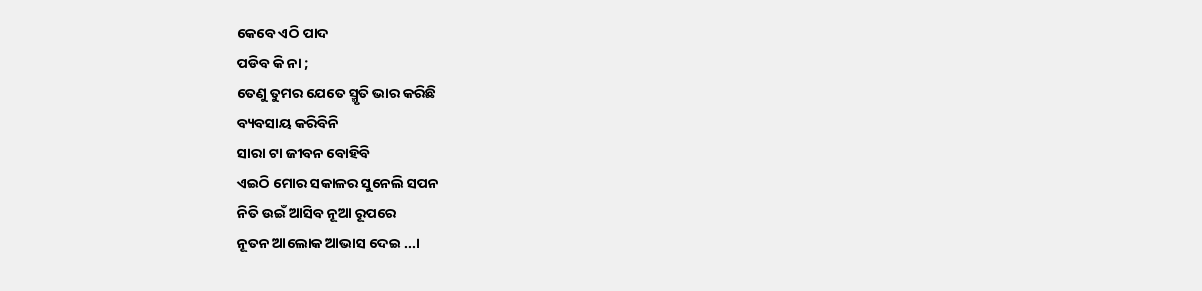କେବେ ଏଠି ପାଦ
ପଡିବ କି ନା ;
ତେଣୁ ତୁମର ଯେତେ ସ୍ମୃତି ଭାର କରିଛି
ବ୍ୟବସାୟ କରିବିନି
ସାରା ଟା ଜୀବନ ବୋହିବି
ଏଇଠି ମୋର ସକାଳର ସୁନେଲି ସପନ
ନିତି ଉଇଁ ଆସିବ ନୂଆ ରୂପରେ
ନୂତନ ଆଲୋକ ଆଭାସ ଦେଇ ...।